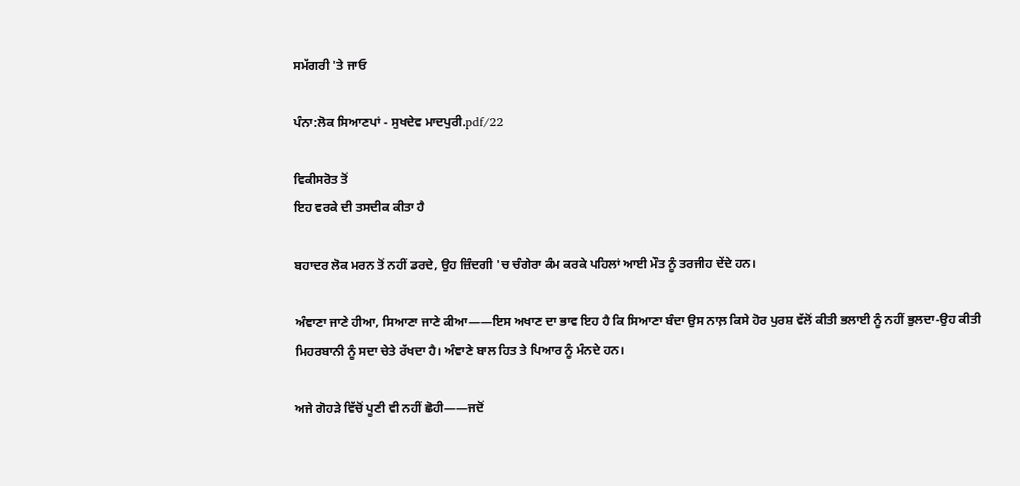ਸਮੱਗਰੀ 'ਤੇ ਜਾਓ

ਪੰਨਾ:ਲੋਕ ਸਿਆਣਪਾਂ - ਸੁਖਦੇਵ ਮਾਦਪੁਰੀ.pdf/22

ਵਿਕੀਸਰੋਤ ਤੋਂ
ਇਹ ਵਰਕੇ ਦੀ ਤਸਦੀਕ ਕੀਤਾ ਹੈ

ਬਹਾਦਰ ਲੋਕ ਮਰਨ ਤੋਂ ਨਹੀਂ ਡਰਦੇ, ਉਹ ਜ਼ਿੰਦਗੀ 'ਚ ਚੰਗੇਰਾ ਕੰਮ ਕਰਕੇ ਪਹਿਲਾਂ ਆਈ ਮੌਤ ਨੂੰ ਤਰਜੀਹ ਦੇਂਦੇ ਹਨ।

ਅੰਞਾਣਾ ਜਾਣੇ ਹੀਆ, ਸਿਆਣਾ ਜਾਣੇ ਕੀਆ——ਇਸ ਅਖਾਣ ਦਾ ਭਾਵ ਇਹ ਹੈ ਕਿ ਸਿਆਣਾ ਬੰਦਾ ਉਸ ਨਾਲ਼ ਕਿਸੇ ਹੋਰ ਪੁਰਸ਼ ਵੱਲੋਂ ਕੀਤੀ ਭਲਾਈ ਨੂੰ ਨਹੀਂ ਭੁਲਦਾ-ਉਹ ਕੀਤੀ ਮਿਹਰਬਾਨੀ ਨੂੰ ਸਦਾ ਚੇਤੇ ਰੱਖਦਾ ਹੈ। ਅੰਞਾਣੇ ਬਾਲ ਹਿਤ ਤੇ ਪਿਆਰ ਨੂੰ ਮੰਨਦੇ ਹਨ।

ਅਜੇ ਗੋਹੜੇ ਵਿੱਚੋਂ ਪੂਣੀ ਵੀ ਨਹੀਂ ਛੋਹੀ——ਜਦੋਂ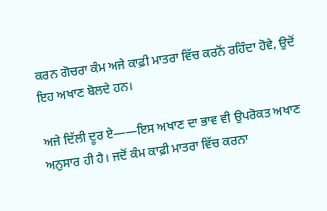ਕਰਨ ਗੋਚਰਾ ਕੰਮ ਅਜੇ ਕਾਫ਼ੀ ਮਾਤਰਾ ਵਿੱਚ ਕਰਨੋਂ ਰਹਿੰਦਾ ਹੋਵੇ, ਉਦੋਂ ਇਹ ਅਖਾਣ ਬੋਲਦੇ ਹਨ।

ਅਜੇ ਦਿੱਲੀ ਦੂਰ ਏ——ਇਸ ਅਖਾਣ ਦਾ ਭਾਵ ਵੀ ਉਪਰੋਕਤ ਅਖਾਣ ਅਨੁਸਾਰ ਹੀ ਹੈ। ਜਦੋਂ ਕੰਮ ਕਾਫ਼ੀ ਮਾਤਰਾ ਵਿੱਚ ਕਰਨਾ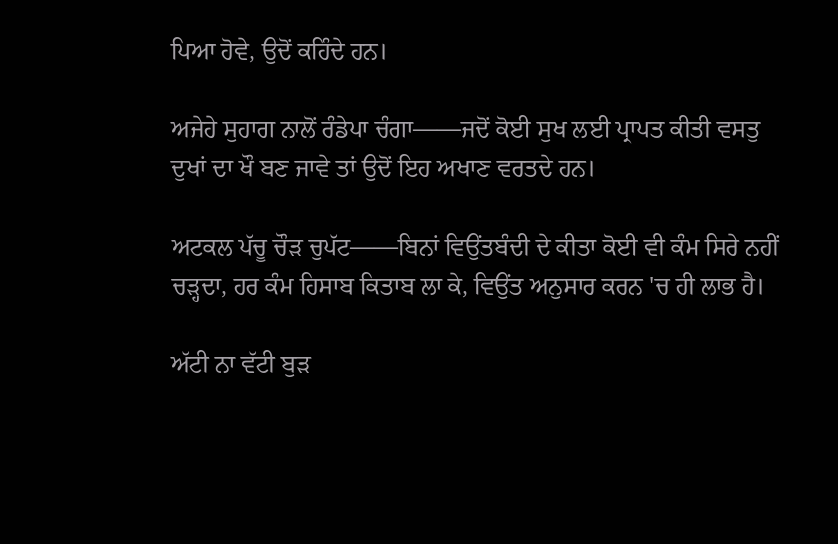ਪਿਆ ਹੋਵੇ, ਉਦੋਂ ਕਹਿੰਦੇ ਹਨ।

ਅਜੇਹੇ ਸੁਹਾਗ ਨਾਲੋਂ ਰੰਡੇਪਾ ਚੰਗਾ——ਜਦੋਂ ਕੋਈ ਸੁਖ ਲਈ ਪ੍ਰਾਪਤ ਕੀਤੀ ਵਸਤੁ ਦੁਖਾਂ ਦਾ ਖੌ ਬਣ ਜਾਵੇ ਤਾਂ ਉਦੋਂ ਇਹ ਅਖਾਣ ਵਰਤਦੇ ਹਨ।

ਅਟਕਲ ਪੱਚੂ ਚੌੜ ਚੁਪੱਟ——ਬਿਨਾਂ ਵਿਉਂਤਬੰਦੀ ਦੇ ਕੀਤਾ ਕੋਈ ਵੀ ਕੰਮ ਸਿਰੇ ਨਹੀਂ ਚੜ੍ਹਦਾ, ਹਰ ਕੰਮ ਹਿਸਾਬ ਕਿਤਾਬ ਲਾ ਕੇ, ਵਿਉਂਤ ਅਨੁਸਾਰ ਕਰਨ 'ਚ ਹੀ ਲਾਭ ਹੈ।

ਅੱਟੀ ਨਾ ਵੱਟੀ ਬੁੜ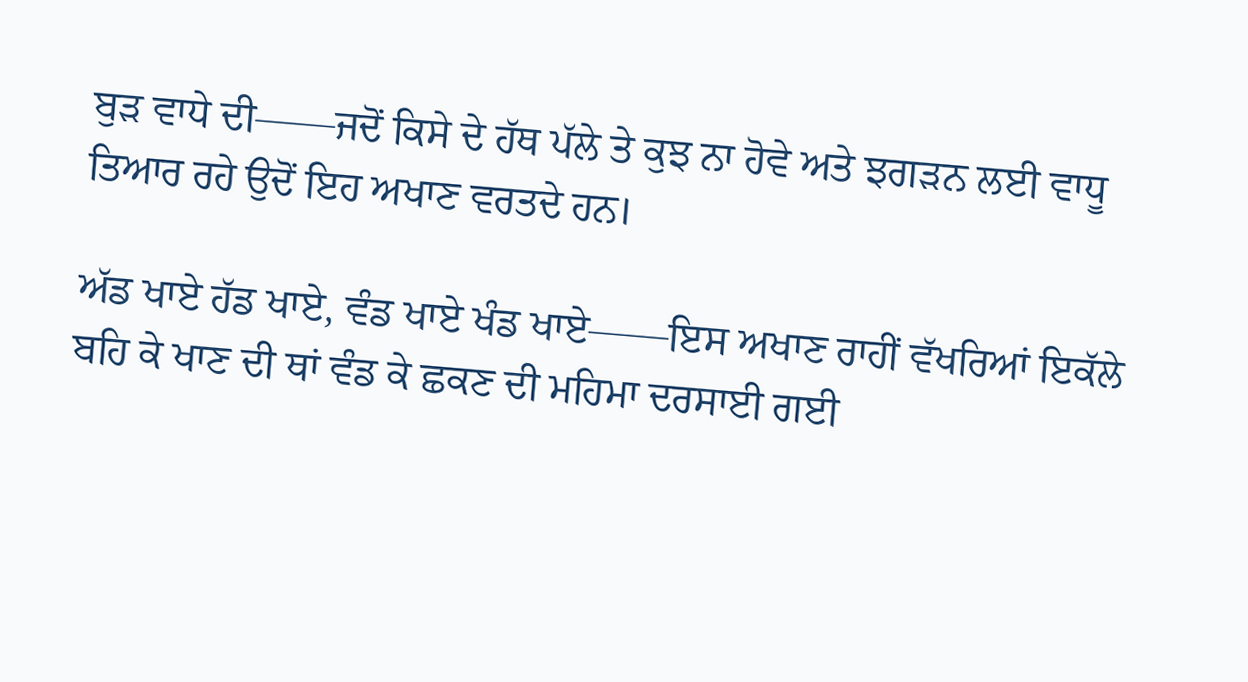ਬੁੜ ਵਾਧੇ ਦੀ——ਜਦੋਂ ਕਿਸੇ ਦੇ ਹੱਥ ਪੱਲੇ ਤੇ ਕੁਝ ਨਾ ਹੋਵੇ ਅਤੇ ਝਗੜਨ ਲਈ ਵਾਧੂ ਤਿਆਰ ਰਹੇ ਉਦੋਂ ਇਹ ਅਖਾਣ ਵਰਤਦੇ ਹਨ।

ਅੱਡ ਖਾਏ ਹੱਡ ਖਾਏ, ਵੰਡ ਖਾਏ ਖੰਡ ਖਾਏ——ਇਸ ਅਖਾਣ ਰਾਹੀਂ ਵੱਖਰਿਆਂ ਇਕੱਲੇ ਬਹਿ ਕੇ ਖਾਣ ਦੀ ਥਾਂ ਵੰਡ ਕੇ ਛਕਣ ਦੀ ਮਹਿਮਾ ਦਰਸਾਈ ਗਈ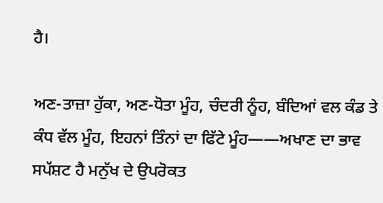ਹੈ।

ਅਣ-ਤਾਜ਼ਾ ਹੁੱਕਾ, ਅਣ-ਧੋਤਾ ਮੂੰਹ, ਚੰਦਰੀ ਨੂੰਹ, ਬੰਦਿਆਂ ਵਲ ਕੰਡ ਤੇ ਕੰਧ ਵੱਲ ਮੂੰਹ, ਇਹਨਾਂ ਤਿੰਨਾਂ ਦਾ ਫਿੱਟੇ ਮੂੰਹ——ਅਖਾਣ ਦਾ ਭਾਵ ਸਪੱਸ਼ਟ ਹੈ ਮਨੁੱਖ ਦੇ ਉਪਰੋਕਤ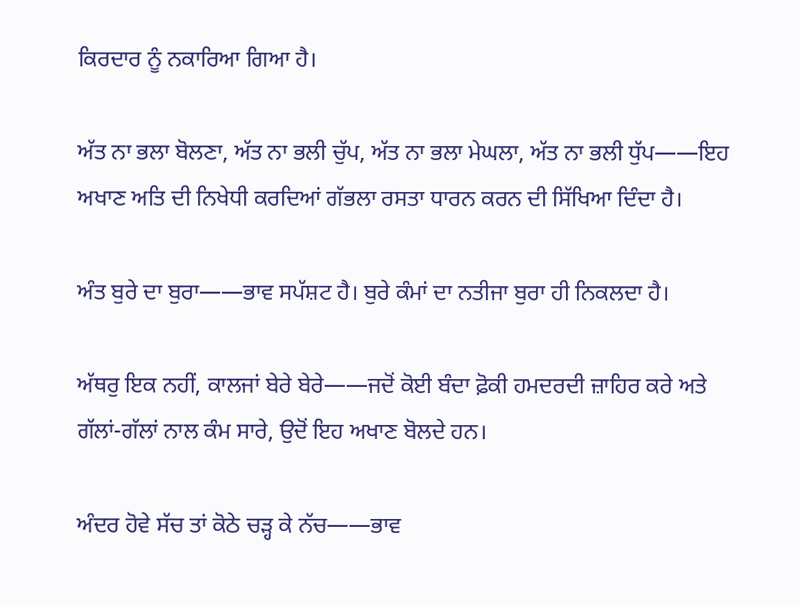ਕਿਰਦਾਰ ਨੂੰ ਨਕਾਰਿਆ ਗਿਆ ਹੈ।

ਅੱਤ ਨਾ ਭਲਾ ਬੋਲਣਾ, ਅੱਤ ਨਾ ਭਲੀ ਚੁੱਪ, ਅੱਤ ਨਾ ਭਲਾ ਮੇਘਲਾ, ਅੱਤ ਨਾ ਭਲੀ ਧੁੱਪ——ਇਹ ਅਖਾਣ ਅਤਿ ਦੀ ਨਿਖੇਧੀ ਕਰਦਿਆਂ ਗੱਭਲਾ ਰਸਤਾ ਧਾਰਨ ਕਰਨ ਦੀ ਸਿੱਖਿਆ ਦਿੰਦਾ ਹੈ।

ਅੰਤ ਬੁਰੇ ਦਾ ਬੁਰਾ——ਭਾਵ ਸਪੱਸ਼ਟ ਹੈ। ਬੁਰੇ ਕੰਮਾਂ ਦਾ ਨਤੀਜਾ ਬੁਰਾ ਹੀ ਨਿਕਲਦਾ ਹੈ।

ਅੱਥਰੁ ਇਕ ਨਹੀਂ, ਕਾਲਜਾਂ ਬੇਰੇ ਬੇਰੇ——ਜਦੋਂ ਕੋਈ ਬੰਦਾ ਫ਼ੋਕੀ ਹਮਦਰਦੀ ਜ਼ਾਹਿਰ ਕਰੇ ਅਤੇ ਗੱਲਾਂ-ਗੱਲਾਂ ਨਾਲ ਕੰਮ ਸਾਰੇ, ਉਦੋਂ ਇਹ ਅਖਾਣ ਬੋਲਦੇ ਹਨ।

ਅੰਦਰ ਹੋਵੇ ਸੱਚ ਤਾਂ ਕੋਠੇ ਚੜ੍ਹ ਕੇ ਨੱਚ——ਭਾਵ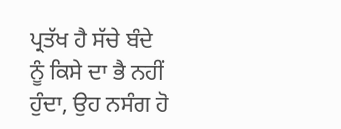ਪ੍ਰਤੱਖ ਹੈ ਸੱਚੇ ਬੰਦੇ ਨੂੰ ਕਿਸੇ ਦਾ ਭੈ ਨਹੀਂ ਹੁੰਦਾ, ਉਹ ਨਸੰਗ ਹੋ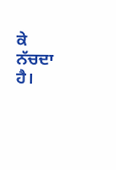ਕੇ ਨੱਚਦਾ ਹੈ।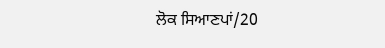ਲੋਕ ਸਿਆਣਪਾਂ/20